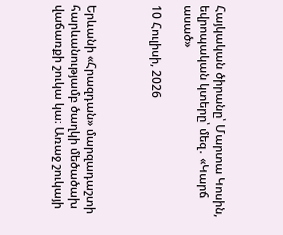Հայկական ծիրանը՝ Մարտա Կոսին, եվրոպական կտերը՝ մեզ․ «Կարճ ասած»

10 Հուլիսի, 2026



Երևանի «Հրազդան» մարզադաշտի հարևանությամբ ծաղկի մեծածախ վաճառքի շուկա կա։ Առաջ շուկայի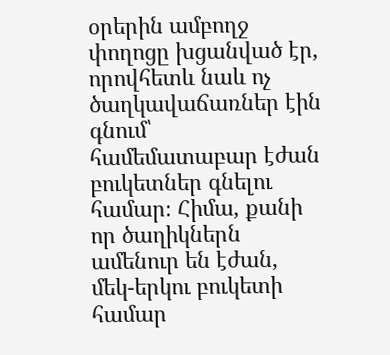օրերին ամբողջ փողոցը խցանված էր, որովհետև նաև ոչ ծաղկավաճառներ էին գնում՝ համեմատաբար էժան բուկետներ գնելու համար։ Հիմա, քանի որ ծաղիկներն ամենուր են էժան, մեկ-երկու բուկետի համար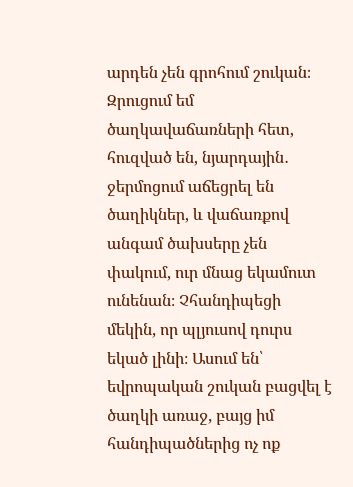արդեն չեն գրոհում շուկան։ Զրուցում եմ ծաղկավաճառների հետ, հուզված են, նյարդային․ ջերմոցում աճեցրել են ծաղիկներ, և վաճառքով անգամ ծախսերը չեն փակում, ուր մնաց եկամուտ ունենան։ Չհանդիպեցի մեկին, որ պլյուսով դուրս եկած լինի։ Ասում են՝ եվրոպական շուկան բացվել է ծաղկի առաջ, բայց իմ հանդիպածներից ոչ ոք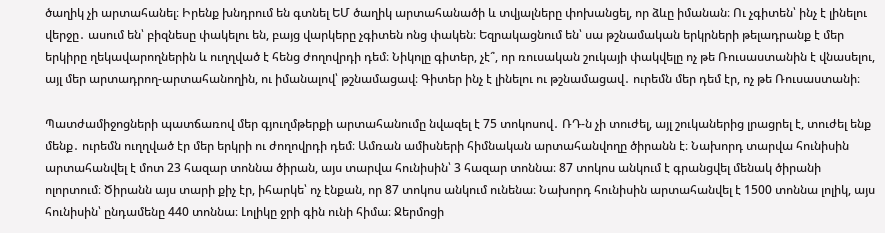ծաղիկ չի արտահանել։ Իրենք խնդրում են գտնել ԵՄ ծաղիկ արտահանածի և տվյալները փոխանցել, որ ձևը իմանան։ Ու չգիտեն՝ ինչ է լինելու վերջը․ ասում են՝ բիզնեսը փակելու են, բայց վարկերը չգիտեն ոնց փակեն։ Եզրակացնում են՝ սա թշնամական երկրների թելադրանք է մեր երկիրը ղեկավարողներին և ուղղված է հենց ժողովրդի դեմ։ Նիկոլը գիտեր, չէ՞, որ ռուսական շուկայի փակվելը ոչ թե Ռուսաստանին է վնասելու, այլ մեր արտադրող-արտահանողին, ու իմանալով՝ թշնամացավ։ Գիտեր ինչ է լինելու ու թշնամացավ․ ուրեմն մեր դեմ էր, ոչ թե Ռուսաստանի։

Պատժամիջոցների պատճառով մեր գյուղմթերքի արտահանումը նվազել է 75 տոկոսով․ ՌԴ-ն չի տուժել, այլ շուկաներից լրացրել է, տուժել ենք մենք․ ուրեմն ուղղված էր մեր երկրի ու ժողովրդի դեմ։ Ամռան ամիսների հիմնական արտահանվողը ծիրանն է։ Նախորդ տարվա հունիսին արտահանվել է մոտ 23 հազար տոննա ծիրան, այս տարվա հունիսին՝ 3 հազար տոննա։ 87 տոկոս անկում է գրանցվել մենակ ծիրանի ոլորտում։ Ծիրանն այս տարի քիչ էր, իհարկե՝ ոչ էնքան, որ 87 տոկոս անկում ունենա։ Նախորդ հունիսին արտահանվել է 1500 տոննա լոլիկ, այս հունիսին՝ ընդամենը 440 տոննա։ Լոլիկը ջրի գին ունի հիմա։ Ջերմոցի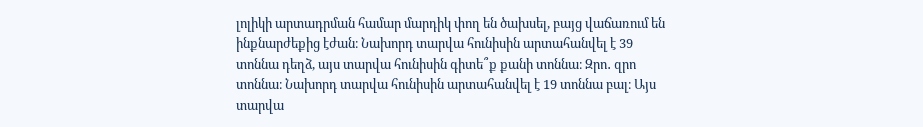լոլիկի արտադրման համար մարդիկ փող են ծախսել, բայց վաճառում են ինքնարժեքից էժան։ Նախորդ տարվա հունիսին արտահանվել է 39 տոննա դեղձ, այս տարվա հունիսին գիտե՞ք քանի տոննա։ Զրո․ զրո տոննա։ Նախորդ տարվա հունիսին արտահանվել է 19 տոննա բալ։ Այս տարվա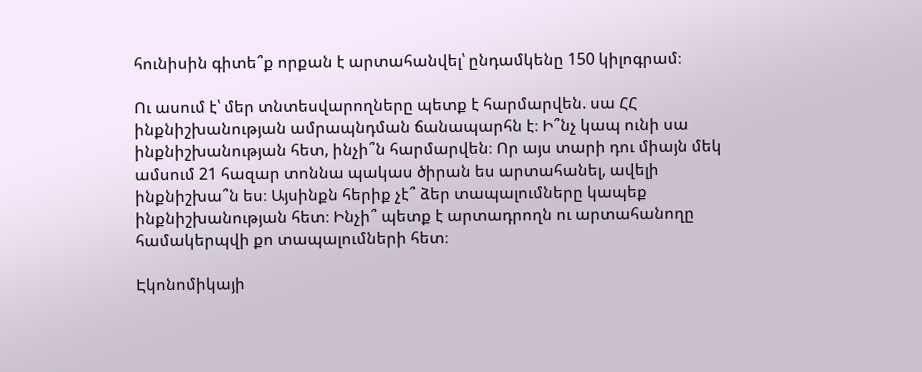հունիսին գիտե՞ք որքան է արտահանվել՝ ընդամկենը 150 կիլոգրամ։

Ու ասում է՝ մեր տնտեսվարողները պետք է հարմարվեն. սա ՀՀ ինքնիշխանության ամրապնդման ճանապարհն է։ Ի՞նչ կապ ունի սա ինքնիշխանության հետ, ինչի՞ն հարմարվեն։ Որ այս տարի դու միայն մեկ ամսում 21 հազար տոննա պակաս ծիրան ես արտահանել, ավելի ինքնիշխա՞ն ես։ Այսինքն հերիք չէ՞ ձեր տապալումները կապեք ինքնիշխանության հետ։ Ինչի՞ պետք է արտադրողն ու արտահանողը համակերպվի քո տապալումների հետ։

Էկոնոմիկայի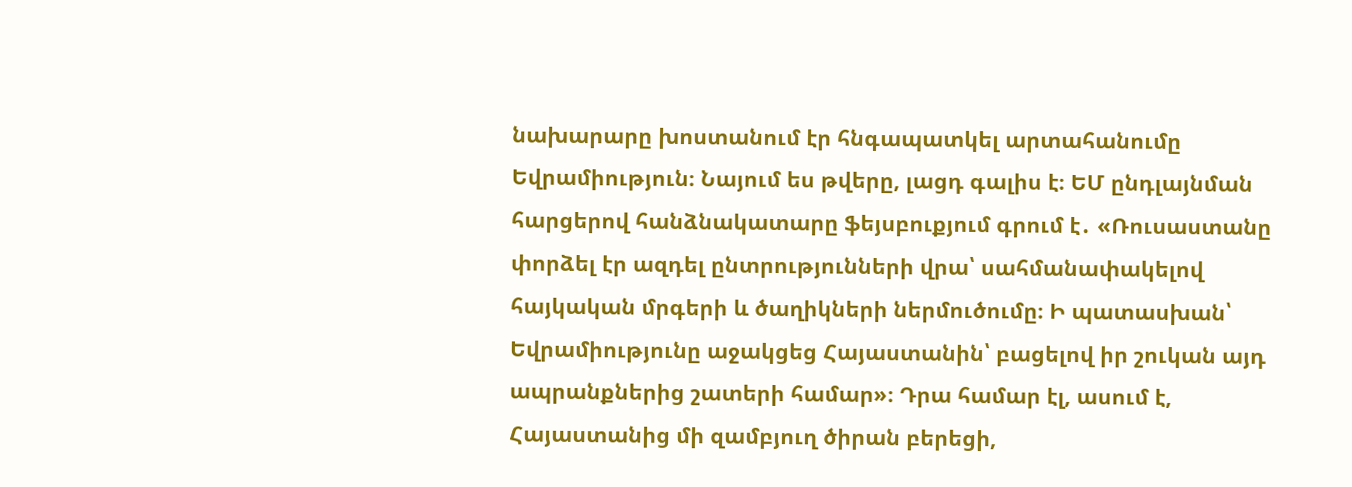նախարարը խոստանում էր հնգապատկել արտահանումը Եվրամիություն։ Նայում ես թվերը, լացդ գալիս է։ ԵՄ ընդլայնման հարցերով հանձնակատարը ֆեյսբուքյում գրում է․ «Ռուսաստանը փորձել էր ազդել ընտրությունների վրա՝ սահմանափակելով հայկական մրգերի և ծաղիկների ներմուծումը։ Ի պատասխան՝ Եվրամիությունը աջակցեց Հայաստանին՝ բացելով իր շուկան այդ ապրանքներից շատերի համար»։ Դրա համար էլ, ասում է, Հայաստանից մի զամբյուղ ծիրան բերեցի,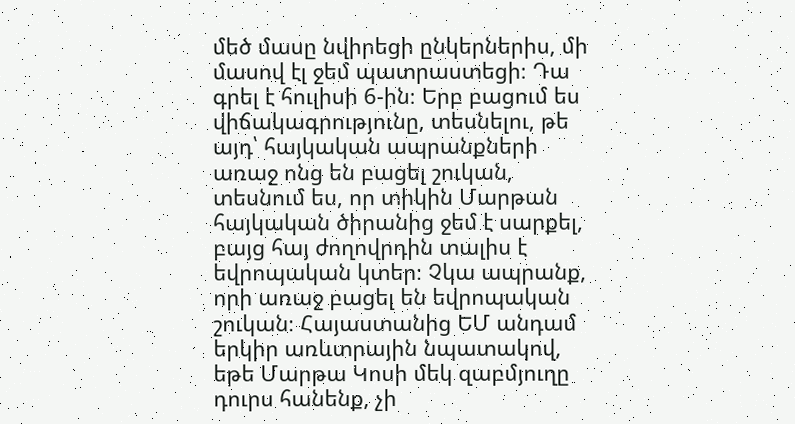մեծ մասը նվիրեցի ընկերներիս, մի մասով էլ ջեմ պատրաստեցի։ Դա գրել է հուլիսի 6-ին։ Երբ բացում ես վիճակագրությունը, տեսնելու, թե այդ՝ հայկական ապրանքների առաջ ոնց են բացել շուկան, տեսնում ես, որ տիկին Մարթան հայկական ծիրանից ջեմ է սարքել, բայց հայ ժողովրդին տալիս է եվրոպական կտեր։ Չկա ապրանք, որի առաջ բացել են եվրոպական շուկան։ Հայաստանից ԵՄ անդամ երկիր առևտրային նպատակով, եթե Մարթա Կոսի մեկ զաբմյուղը դուրս հանենք, չի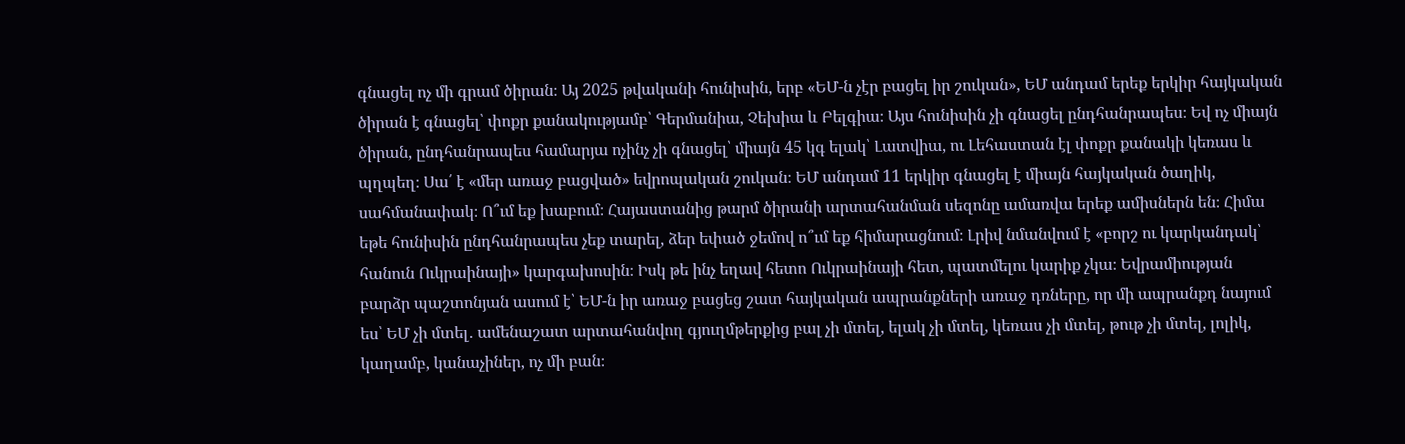գնացել ոչ մի գրամ ծիրան։ Այ 2025 թվականի հունիսին, երբ «ԵՄ-ն չէր բացել իր շուկան», ԵՄ անդամ երեք երկիր հայկական ծիրան է գնացել՝ փոքր քանակությամբ՝ Գերմանիա, Չեխիա և Բելգիա։ Այս հունիսին չի գնացել ընդհանրապես։ Եվ ոչ միայն ծիրան, ընդհանրապես համարյա ոչինչ չի գնացել՝ միայն 45 կգ ելակ՝ Լատվիա, ու Լեհաստան էլ փոքր քանակի կեռաս և պղպեղ։ Սա՛ է «մեր առաջ բացված» եվրոպական շուկան։ ԵՄ անդամ 11 երկիր գնացել է միայն հայկական ծաղիկ, սահմանափակ։ Ո՞ւմ եք խաբում։ Հայաստանից թարմ ծիրանի արտահանման սեզոնը ամառվա երեք ամիսներն են։ Հիմա եթե հունիսին ընդհանրապես չեք տարել, ձեր եփած ջեմով ո՞ւմ եք հիմարացնում։ Լրիվ նմանվում է «բորշ ու կարկանդակ՝ հանուն Ուկրաինայի» կարգախոսին։ Իսկ թե ինչ եղավ հետո Ուկրաինայի հետ, պատմելու կարիք չկա։ Եվրամիության բարձր պաշտոնյան ասում է՝ ԵՄ-ն իր առաջ բացեց շատ հայկական ապրանքների առաջ դռները, որ մի ապրանքդ նայում ես՝ ԵՄ չի մտել․ ամենաշատ արտահանվող գյուղմթերքից բալ չի մտել, ելակ չի մտել, կեռաս չի մտել, թութ չի մտել, լոլիկ, կաղամբ, կանաչիներ, ոչ մի բան։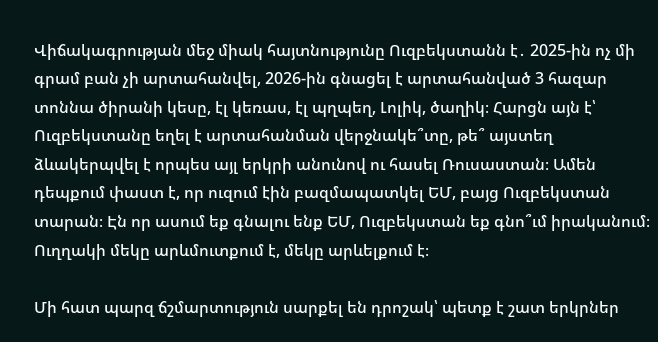Վիճակագրության մեջ միակ հայտնությունը Ուզբեկստանն է․ 2025-ին ոչ մի գրամ բան չի արտահանվել, 2026-ին գնացել է արտահանված 3 հազար տոննա ծիրանի կեսը, էլ կեռաս, էլ պղպեղ, Լոլիկ, ծաղիկ։ Հարցն այն է՝ Ուզբեկստանը եղել է արտահանման վերջնակե՞տը, թե՞ այստեղ ձևակերպվել է որպես այլ երկրի անունով ու հասել Ռուսաստան։ Ամեն դեպքում փաստ է, որ ուզում էին բազմապատկել ԵՄ, բայց Ուզբեկստան տարան։ Էն որ ասում եք գնալու ենք ԵՄ, Ուզբեկստան եք գնո՞ւմ իրականում։ Ուղղակի մեկը արևմուտքում է, մեկը արևելքում է։

Մի հատ պարզ ճշմարտություն սարքել են դրոշակ՝ պետք է շատ երկրներ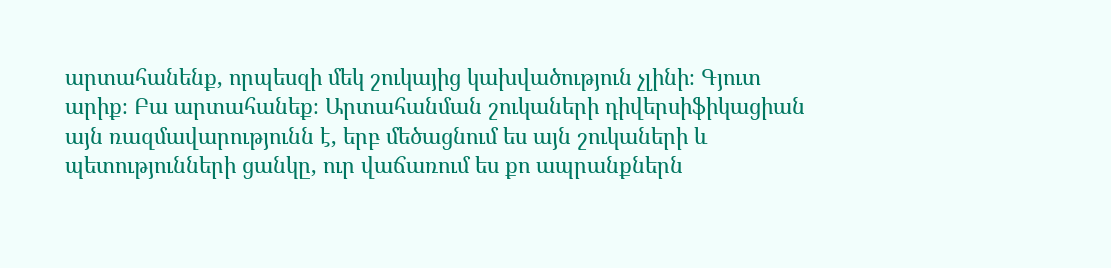արտահանենք, որպեսզի մեկ շուկայից կախվածություն չլինի։ Գյուտ արիք։ Բա արտահանեք։ Արտահանման շուկաների դիվերսիֆիկացիան այն ռազմավարությունն է, երբ մեծացնում ես այն շուկաների և պետությունների ցանկը, ուր վաճառում ես քո ապրանքներն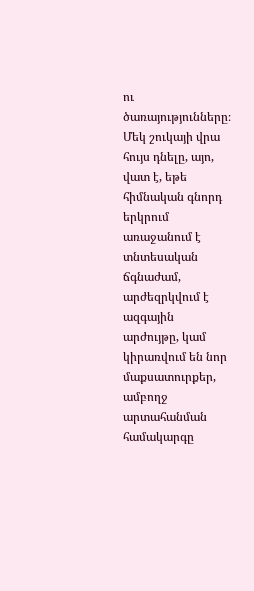ու ծառայությունները։ Մեկ շուկայի վրա հույս դնելը, այո, վատ է, եթե հիմնական գնորդ երկրում առաջանում է տնտեսական ճգնաժամ, արժեզրկվում է ազգային արժույթը, կամ կիրառվում են նոր մաքսատուրքեր, ամբողջ արտահանման համակարգը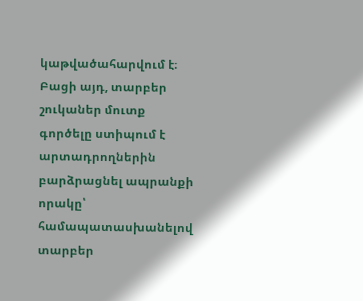կաթվածահարվում է։ Բացի այդ, տարբեր շուկաներ մուտք գործելը ստիպում է արտադրողներին բարձրացնել ապրանքի որակը՝ համապատասխանելով տարբեր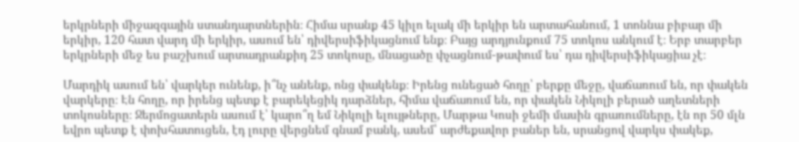երկրների միջազգային ստանդարտներին։ Հիմա սրանք 45 կիլո ելակ մի երկիր են արտահանում, 1 տոննա բիբար մի երկիր, 120 հատ վարդ մի երկիր, ասում են՝ դիվերսիֆիկացնում ենք։ Բայց արդյունքում 75 տոկոս անկում է։ Երբ տարբեր երկրների մեջ ես բաշխում արտադրանքիդ 25 տոկոսը, մնացածը փչացնում-թափում ես՝ դա դիվերսիֆիկացիա չէ։

Մարդիկ ասում են՝ վարկեր ունենք, ի՞նչ անենք, ոնց փակենք։ Իրենց ունեցած հողը՝ բերքը մեջը, վաճառում են, որ փակեն վարկերը։ Էն հողը, որ իրենց պետք է բարեկեցիկ դարձներ, հիմա վաճառում են, որ փակեն Նիկոլի բերած աղետների տոկոսները։ Ջերմոցատերն ասում է՝ կարո՞ղ եմ Նիկոլի ելույթները, Մարթա Կոսի ջեմի մասին գրառումները, էն որ 50 մլն եվրո պետք է փոխհատուցեն, էդ լուրը վերցնեմ գնամ բանկ, ասեմ՝ արժեքավոր բաներ են, սրանցով վարկս փակեք,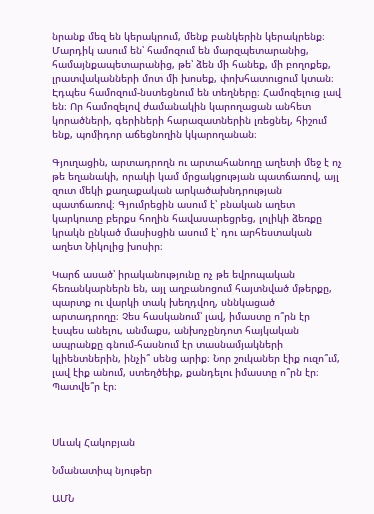նրանք մեզ են կերակրում, մենք բանկերին կերակրենք։ Մարդիկ ասում են՝ համոզում են մարզպետարանից, համայնքապետարանից, թե՝ ձեն մի հանեք, մի բողոքեք, լրատվականների մոտ մի խոսեք, փոխհատուցում կտան։ Էդպես համոզում-նստեցնում են տեղները։ Համոզելուց լավ են։ Որ համոզելով ժամանակին կարողացան անհետ կորածների, գերիների հարազատներին լռեցնել, հիշում ենք, պոմիդոր աճեցնողին կկարողանան։

Գյուղացին, արտադրողն ու արտահանողը աղետի մեջ է ոչ թե եղանակի, որակի կամ մրցակցության պատճառով, այլ զուտ մեկի քաղաքական արկածախնդրության պատճառով։ Գյումրեցին ասում է՝ բնական աղետ կարկուտը բերքս հողին հավասարեցրեց, լոլիկի ձեռքը կրակն ընկած մասիսցին ասում է՝ դու արհեստական աղետ Նիկոլից խոսիր։

Կարճ ասած՝ իրականությունը ոչ թե եվրոպական հեռանկարներն են, այլ աղբանոցում հայտնված մթերքը, պարտք ու վարկի տակ խեղդվող, սննկացած արտադրողը։ Չես հասկանում՝ լավ, իմաստը ո՞րն էր էսպես անելու, անմաքս, անխոչընդոտ հայկական ապրանքը գնում-հասնում էր տասնամյակների կլիենտներին, ինչի՞ սենց արիք։ Նոր շուկաներ էիք ուզո՞ւմ, լավ էիք անում, ստեղծեիք, քանդելու իմաստը ո՞րն էր։ Պատվե՞ր էր։



Սևակ Հակոբյան

Նմանատիպ նյութեր

ԱՄՆ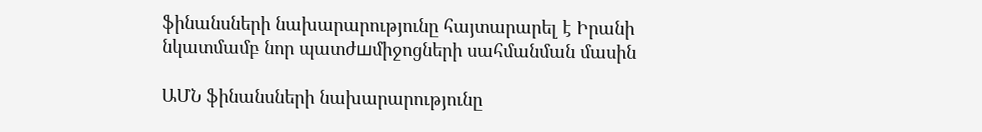ֆինանսների նախարարությունը հայտարարել է Իրանի նկատմամբ նոր պատժшմիջոցների սահմանման մասին

ԱՄՆ ֆինանսների նախարարությունը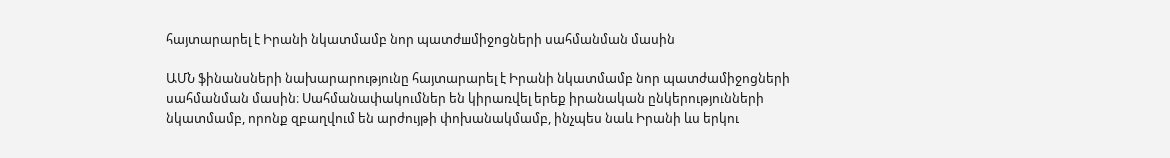հայտարարել է Իրանի նկատմամբ նոր պատժшմիջոցների սահմանման մասին

ԱՄՆ ֆինանսների նախարարությունը հայտարարել է Իրանի նկատմամբ նոր պատժամիջոցների սահմանման մասին։ Սահմանափակումներ են կիրառվել երեք իրանական ընկերությունների նկատմամբ, որոնք զբաղվում են արժույթի փոխանակմամբ, ինչպես նաև Իրանի ևս երկու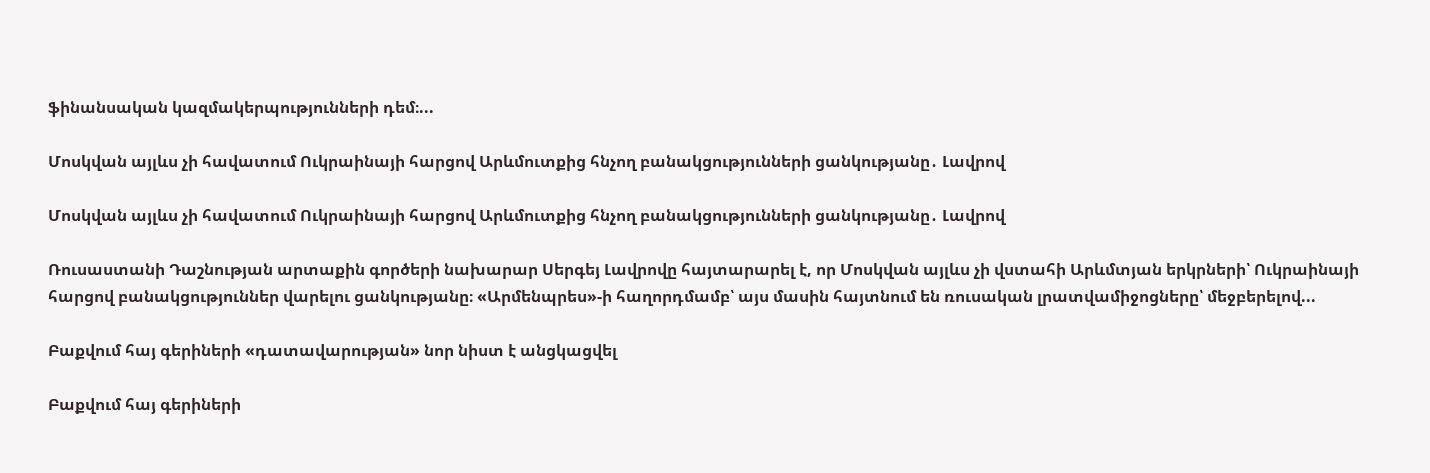ֆինանսական կազմակերպությունների դեմ։...

Մոսկվան այլևս չի հավատում Ուկրաինայի հարցով Արևմուտքից հնչող բանակցությունների ցանկությանը․ Լավրով

Մոսկվան այլևս չի հավատում Ուկրաինայի հարցով Արևմուտքից հնչող բանակցությունների ցանկությանը․ Լավրով

Ռուսաստանի Դաշնության արտաքին գործերի նախարար Սերգեյ Լավրովը հայտարարել է, որ Մոսկվան այլևս չի վստահի Արևմտյան երկրների՝ Ուկրաինայի հարցով բանակցություններ վարելու ցանկությանը։ «Արմենպրես»-ի հաղորդմամբ՝ այս մասին հայտնում են ռուսական լրատվամիջոցները՝ մեջբերելով...

Բաքվում հայ գերիների «դատավարության» նոր նիստ է անցկացվել

Բաքվում հայ գերիների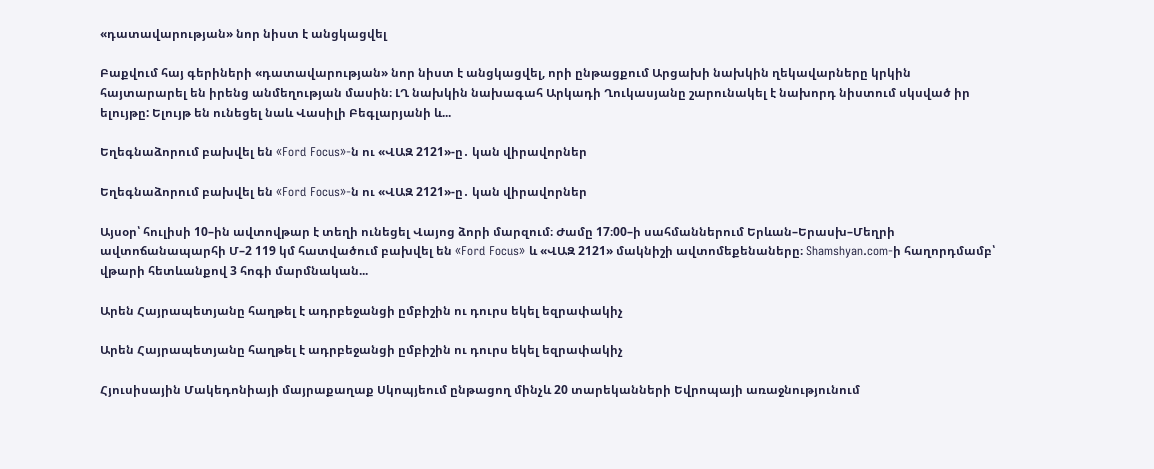«դատավարության» նոր նիստ է անցկացվել

Բաքվում հայ գերիների «դատավարության» նոր նիստ է անցկացվել, որի ընթացքում Արցախի նախկին ղեկավարները կրկին հայտարարել են իրենց անմեղության մասին։ ԼՂ նախկին նախագահ Արկադի Ղուկասյանը շարունակել է նախորդ նիստում սկսված իր ելույթը: Ելույթ են ունեցել նաև Վասիլի Բեգլարյանի և...

Եղեգնաձորում բախվել են «Ford Focus»-ն ու «ՎԱԶ 2121»-ը․ կան վիրավորներ

Եղեգնաձորում բախվել են «Ford Focus»-ն ու «ՎԱԶ 2121»-ը․ կան վիրավորներ

Այսօր՝ հուլիսի 10–ին ավտովթար է տեղի ունեցել Վայոց ձորի մարզում։ Ժամը 17։00–ի սահմաններում Երևան–Երասխ–Մեղրի ավտոճանապարհի Մ–2 119 կմ հատվածում բախվել են «Ford Focus» և «ՎԱԶ 2121» մակնիշի ավտոմեքենաները։ Shamshyan.com-ի հաղորդմամբ՝ վթարի հետևանքով 3 հոգի մարմնական...

Արեն Հայրապետյանը հաղթել է ադրբեջանցի ըմբիշին ու դուրս եկել եզրափակիչ

Արեն Հայրապետյանը հաղթել է ադրբեջանցի ըմբիշին ու դուրս եկել եզրափակիչ

Հյուսիսային Մակեդոնիայի մայրաքաղաք Սկոպյեում ընթացող մինչև 20 տարեկանների Եվրոպայի առաջնությունում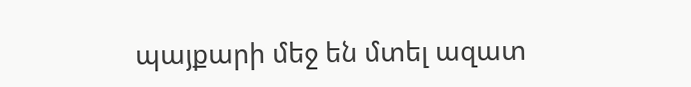պայքարի մեջ են մտել ազատ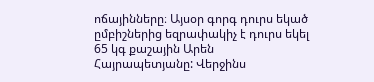ոճայինները։ Այսօր գորգ դուրս եկած ըմբիշներից եզրափակիչ է դուրս եկել 65 կգ քաշային Արեն Հայրապետյանը: Վերջինս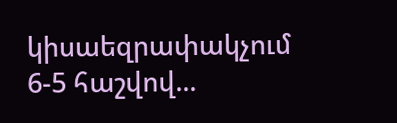կիսաեզրափակչում 6-5 հաշվով...